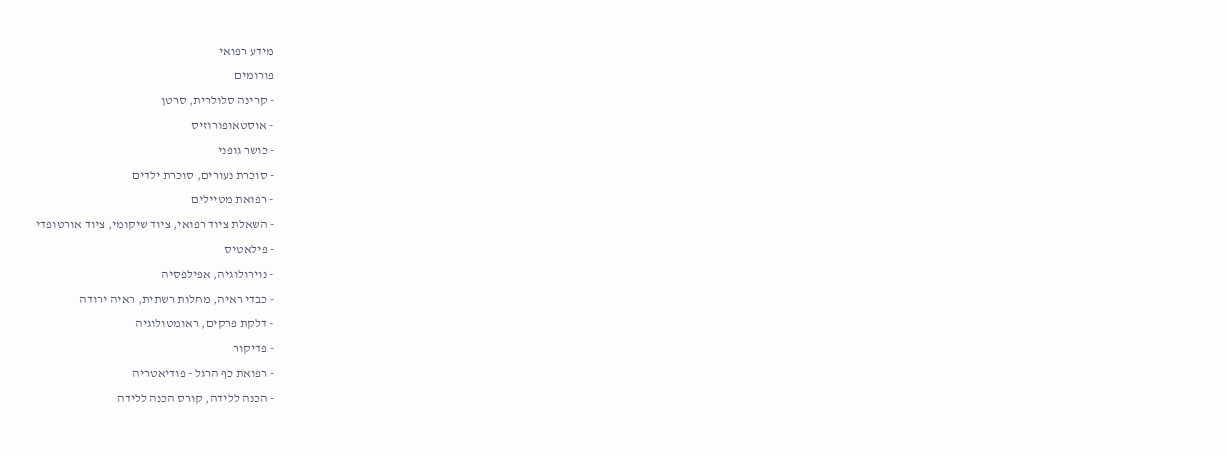מידע רפואי
פורומים
- קרינה סלולרית, סרטן
- אוסטאופורוזיס
- כושר גופני
- סוכרת נעורים, סוכרת ילדים
- רפואת מטיילים
- השאלת ציוד רפואי, ציוד שיקומי, ציוד אורטופדי
- פילאטיס
- נוירולוגיה, אפילפסיה
- כבדי ראיה, מחלות רשתית, ראיה ירודה
- דלקת פרקים, ראומטולוגיה
- פדיקור
- רפואת כף הרגל - פודיאטריה
- הכנה ללידה, קורס הכנה ללידה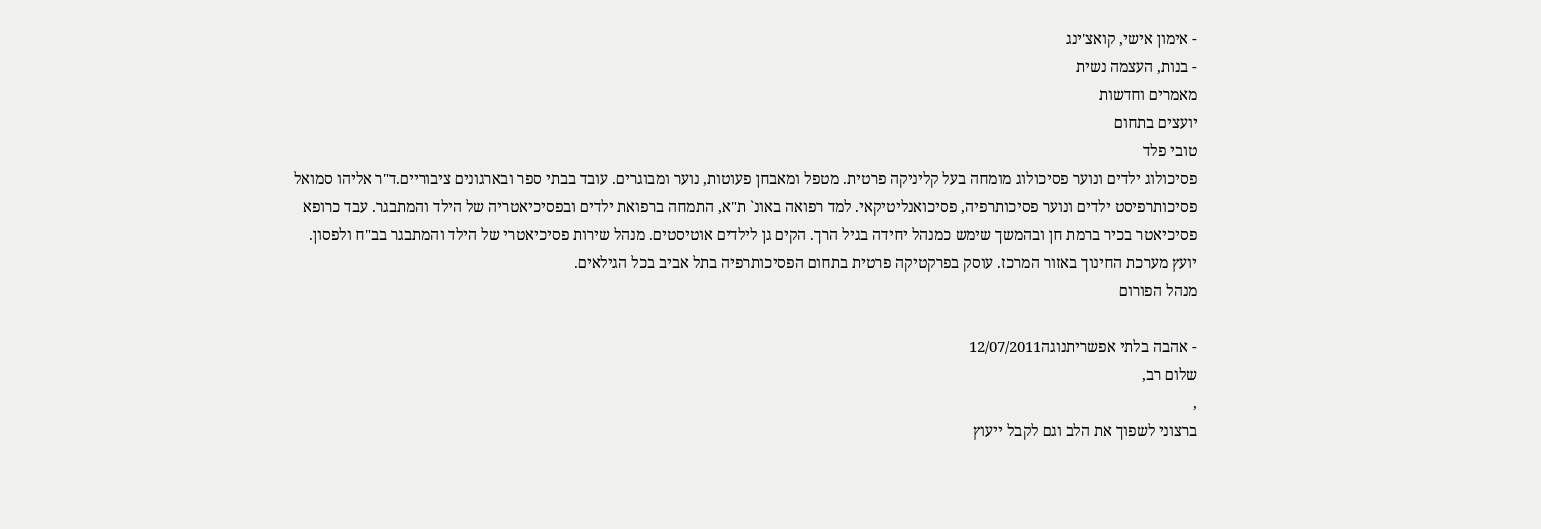- אימון אישי, קואצ'ינג
- בנות, העצמה נשית
מאמרים וחדשות
יועצים בתחום
טובי פלד
פסיכולוג ילדים ונוער פסיכולוג מומחה בעל קליניקה פרטית. מטפל ומאבחן פעוטות, נוער ומבוגרים. עובד בבתי ספר ובארגונים ציבוריים.ד"ר אליהו סמואל
פסיכותרפיסט ילדים ונוער פסיכותרפיה, פסיכואנליטיקאי. למד רפואה באונ` ת"א, התמחה ברפואת ילדים ובפסיכיאטריה של הילד והמתבגר. עבד כרופא פסיכיאטר בכיר ברמת חן ובהמשך שימש כמנהל יחידה בגיל הרך. הקים גן לילדים אוטיסטים. מנהל שירות פסיכיאטרי של הילד והמתבגר בב"ח ולפסון. יועץ מערכת החינוך באזור המרכז. עוסק בפרקטיקה פרטית בתחום הפסיכותרפיה בתל אביב בכל הגילאים.
מנהל הפורום

- אהבה בלתי אפשריתנוגה12/07/2011
שלום רב,
,
ברצוני לשפוך את הלב וגם לקבל ייעוץ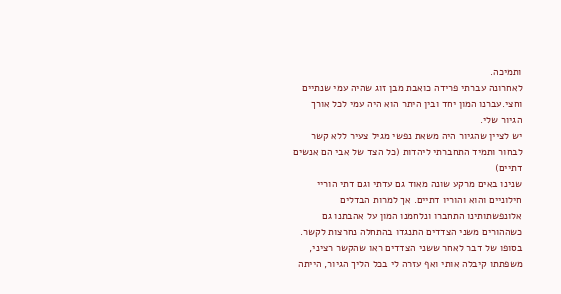ותמיכה.
לאחרונה עברתי פרידה כואבת מבן זוג שהיה עמי שנתיים וחצי.עברנו המון יחד ובין היתר הוא היה עמי לכל אורך הגיור שלי.
יש לציין שהגיור היה משאת נפשי מגיל צעיר ללא קשר לבחור ותמיד התחברתי ליהדות (כל הצד של אבי הם אנשים דתיים)
שנינו באים מרקע שונה מאוד גם עדתי וגם דתי הוריי חילוניים והוא והוריו דתיים. אך למרות הבדלים אלונפשתותינו התחברו ונלחמנו המון על אהבתנו גם כשההורים משני הצדדים התנגדו בהתחלה נחרצות לקשר.
בסופו של דבר לאחר ששני הצדדים ראו שהקשר רציני, משפתתו קיבלה אותי ואף עזרה לי בכל הליך הגיור, הייתה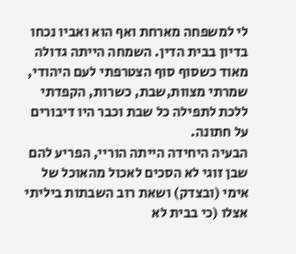לי למשפחה מארחת ואף הוא ואביו נכחו בדיון בבית הדין. השמחה הייתה גדולה מאוד כשסוף סוף הצטרפתי לעם היהודי, שמרתי מצוות,שבת, כשרות, הקפדתי ללכת לתפילה כל שבת וכבר היו דיבורים על חתונה.
הבעיה היחידה הייתה הוריי, הפריע להם שבן זוגי לא הסכים לאכול מהאוכל של אימי (ובצדק) ושאת רוב השבתות ביליתי אצלו (כי בבית לא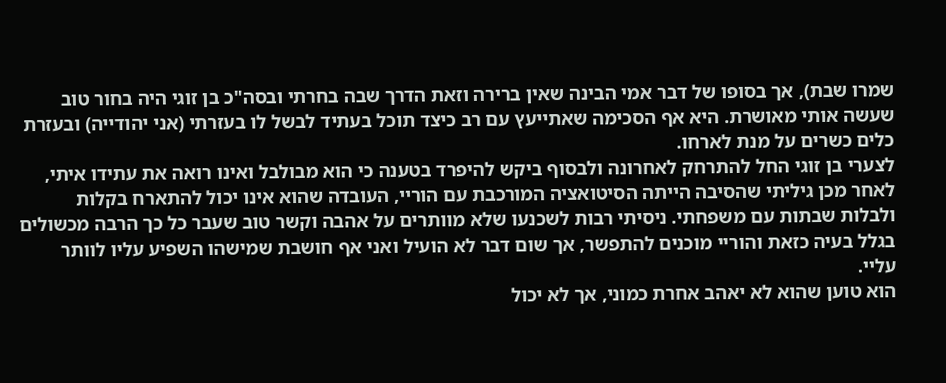שמרו שבת), אך בסופו של דבר אמי הבינה שאין ברירה וזאת הדרך שבה בחרתי ובסה"כ בן זוגי היה בחור טוב שעשה אותי מאושרת. היא אף הסכימה שאתייעץ עם רב כיצד תוכל בעתיד לבשל לו בעזרתי (אני יהודייה) ובעזרת כלים כשרים על מנת לארחו.
לצערי בן זוגי החל להתרחק לאחרונה ולבסוף ביקש להיפרד בטענה כי הוא מבולבל ואינו רואה את עתידו איתי, לאחר מכן גיליתי שהסיבה הייתה הסיטואציה המורכבת עם הוריי, העובדה שהוא אינו יכול להתארח בקלות ולבלות שבתות עם משפחתי. ניסיתי רבות לשכנעו שלא מוותרים על אהבה וקשר טוב שעבר כל כך הרבה מכשולים בגלל בעיה כזאת והוריי מוכנים להתפשר, אך שום דבר לא הועיל ואני אף חושבת שמישהו השפיע עליו לוותר עליי.
הוא טוען שהוא לא יאהב אחרת כמוני, אך לא יכול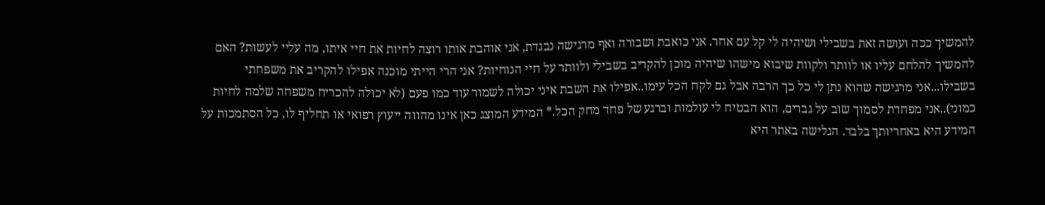להמשיך ככה ועושה זאת בשבילי ושיהיה לי קל עם אחר. אני כואבת ושבורה ואף מרגישה נבגדת, אני אוהבת אותו רוצה לחיות את חיי איתו, מה עליי לעשות? האם להמשיך להלחם עליו או לוותר ולקוות שיבוא מישהו שיהיה מוכן להקריב בשבילי ולוותר על חיי הנוחיות? אני הרי הייתי מוכנה אפילו להקריב את משפחתי בשבילו...אני מרגישה שהוא נתן לי כל כך הרבה אבל גם לקח הכל עימו..אפילו את השבת איני יכולה לשמור עוד כמו פעם (לא יכולה להכריח משפחה שלמה לחיות כמוני)..אני מפחדת לסמוך שוב על גברים, הוא הבטיח לי עולמות וברגע של פחד מחק הכל.* המידע המוצג כאן אינו מהווה ייעוץ רפואי או תחליף לו, כל הסתמכות על המידע היא באחריותך בלבד. הגלישה באתר היא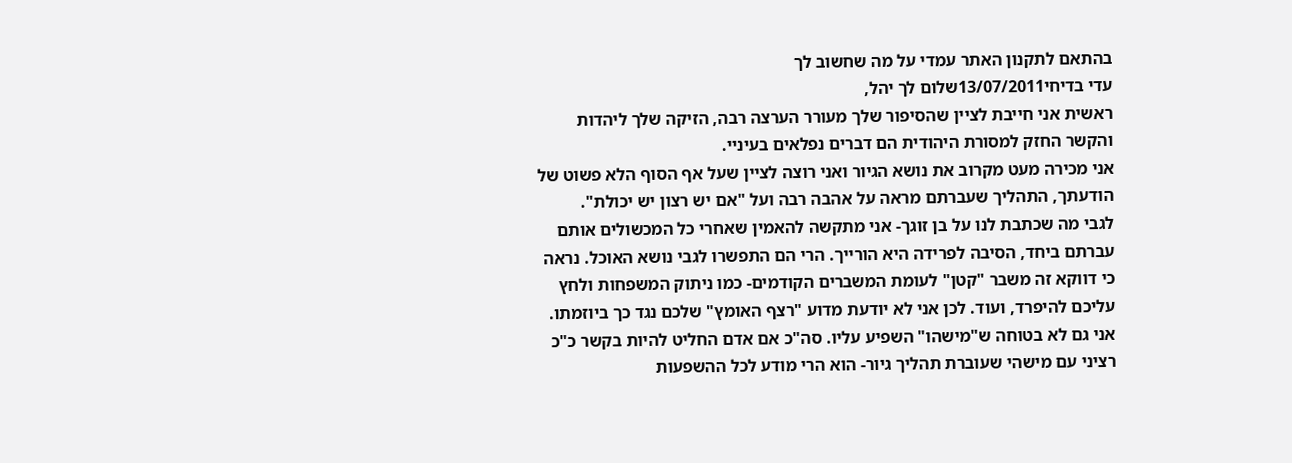בהתאם לתקנון האתר עמדי על מה שחשוב לך
עדי בדיחי13/07/2011שלום לך יהל,
ראשית אני חייבת לציין שהסיפור שלך מעורר הערצה רבה, הזיקה שלך ליהדות והקשר החזק למסורת היהודית הם דברים נפלאים בעיניי.
אני מכירה מעט מקרוב את נושא הגיור ואני רוצה לציין שעל אף הסוף הלא פשוט של הודעתך, התהליך שעברתם מראה על אהבה רבה ועל "אם יש רצון יש יכולת".
לגבי מה שכתבת לנו על בן זוגך- אני מתקשה להאמין שאחרי כל המכשולים אותם עברתם ביחד, הסיבה לפרידה היא הורייך. הרי הם התפשרו לגבי נושא האוכל. נראה כי דווקא זה משבר "קטן" לעומת המשברים הקודמים- כמו ניתוק המשפחות ולחץ עליכם להיפרד, ועוד. לכן אני לא יודעת מדוע "רצף האומץ" שלכם נגד כך ביוזמתו. אני גם לא בטוחה ש"מישהו" השפיע עליו. סה"כ אם אדם החליט להיות בקשר כ"כ רציני עם מישהי שעוברת תהליך גיור- הוא הרי מודע לכל ההשפעות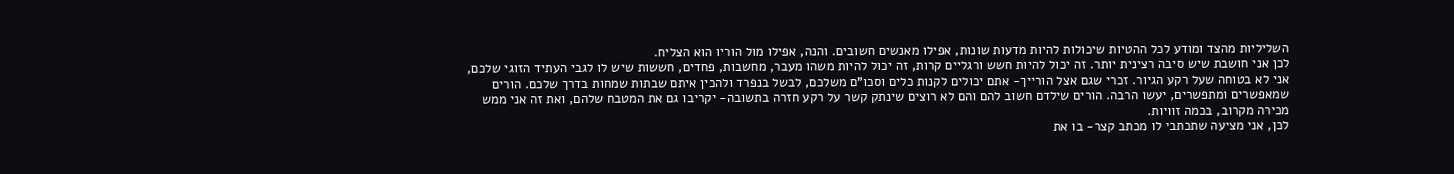השליליות מהצד ומודע לכל ההטיות שיכולות להיות מדעות שונות, אפילו מאנשים חשובים. והנה, אפילו מול הוריו הוא הצליח.
לכן אני חושבת שיש סיבה רצינית יותר. זה יכול להיות חשש ורגליים קרות, זה יכול להיות משהו מעבר, מחשבות, פחדים, חששות שיש לו לגבי העתיד הזוגי שלכם, אני לא בטוחה שעל רקע הגיור. זכרי שגם אצל הורייך- אתם יכולים לקנות כלים וסכו"ם משלכם, לבשל בנפרד ולהכין איתם שבתות שמחות בדרך שלכם. הורים שמאפשרים ומתפשרים, יעשו הרבה. הורים שילדם חשוב להם והם לא רוצים שינתק קשר על רקע חזרה בתשובה- יקריבו גם את המטבח שלהם, ואת זה אני ממש מכירה מקרוב, בכמה זוויות.
לכן, אני מציעה שתכתבי לו מכתב קצר- בו את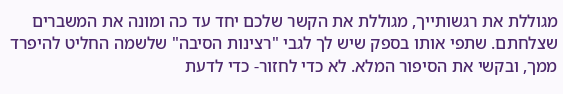מגוללת את רגשותייך, מגוללת את הקשר שלכם יחד עד כה ומונה את המשברים שצלחתם. שתפי אותו בספק שיש לך לגבי "רצינות הסיבה" שלשמה החליט להיפרד ממך, ובקשי את הסיפור המלא. לא כדי לחזור- כדי לדעת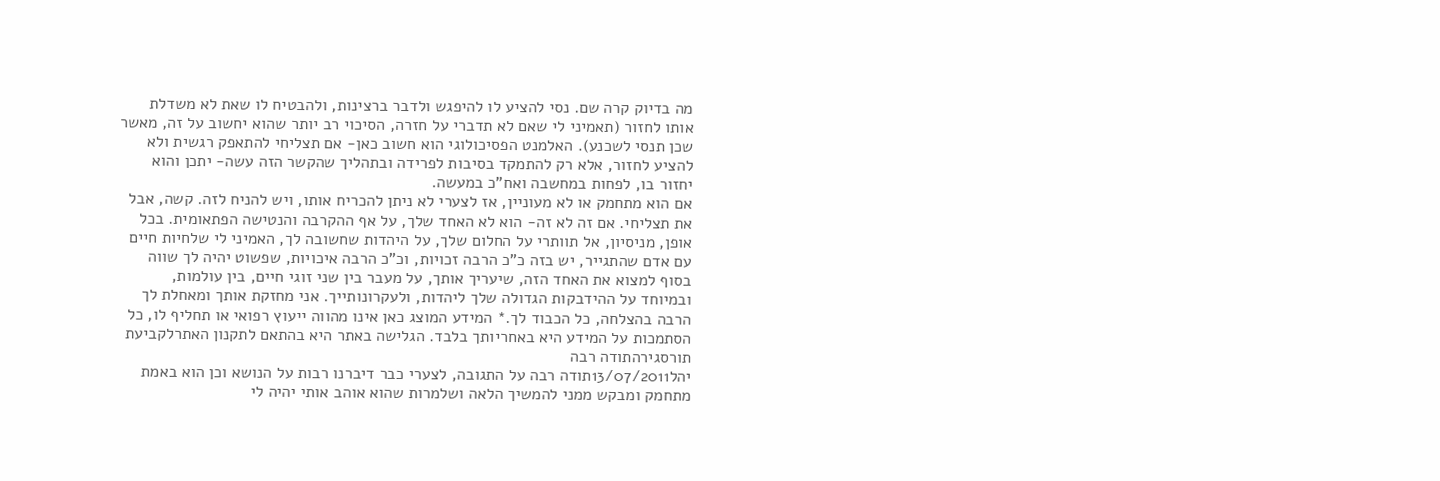מה בדיוק קרה שם. נסי להציע לו להיפגש ולדבר ברצינות, ולהבטיח לו שאת לא משדלת אותו לחזור (תאמיני לי שאם לא תדברי על חזרה, הסיכוי רב יותר שהוא יחשוב על זה, מאשר שכן תנסי לשכנע). האלמנט הפסיכולוגי הוא חשוב כאן- אם תצליחי להתאפק רגשית ולא להציע לחזור, אלא רק להתמקד בסיבות לפרידה ובתהליך שהקשר הזה עשה- יתכן והוא יחזור בו, לפחות במחשבה ואח"כ במעשה.
אם הוא מתחמק או לא מעוניין, אז לצערי לא ניתן להכריח אותו, ויש להניח לזה. קשה, אבל את תצליחי. אם זה לא זה- הוא לא האחד שלך, על אף ההקרבה והנטישה הפתאומית. בכל אופן, מניסיון, אל תוותרי על החלום שלך, על היהדות שחשובה לך, האמיני לי שלחיות חיים עם אדם שהתגייר, יש בזה כ"כ הרבה זכויות, וכ"כ הרבה איכויות, שפשוט יהיה לך שווה בסוף למצוא את האחד הזה, שיעריך אותך, על מעבר בין שני זוגי חיים, בין עולמות, ובמיוחד על ההידבקות הגדולה שלך ליהדות, ולעקרונותייך. אני מחזקת אותך ומאחלת לך הרבה בהצלחה, כל הכבוד לך.* המידע המוצג כאן אינו מהווה ייעוץ רפואי או תחליף לו, כל הסתמכות על המידע היא באחריותך בלבד. הגלישה באתר היא בהתאם לתקנון האתרלקביעת תורסגירהתודה רבה
יהל13/07/2011תודה רבה על התגובה, לצערי כבר דיברנו רבות על הנושא וכן הוא באמת מתחמק ומבקש ממני להמשיך הלאה ושלמרות שהוא אוהב אותי יהיה לי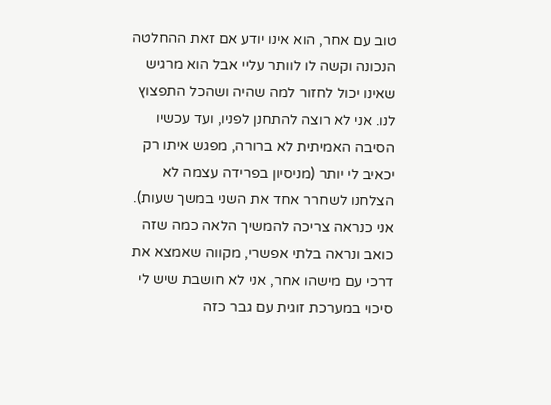טוב עם אחר, הוא אינו יודע אם זאת ההחלטה הנכונה וקשה לו לוותר עליי אבל הוא מרגיש שאינו יכול לחזור למה שהיה ושהכל התפצוץ לנו. אני לא רוצה להתחנן לפניו, ועד עכשיו הסיבה האמיתית לא ברורה, מפגש איתו רק יכאיב לי יותר (מניסיון בפרידה עצמה לא הצלחנו לשחרר אחד את השני במשך שעות). אני כנראה צריכה להמשיך הלאה כמה שזה כואב ונראה בלתי אפשרי, מקווה שאמצא את דרכי עם מישהו אחר, אני לא חושבת שיש לי סיכוי במערכת זוגית עם גבר כזה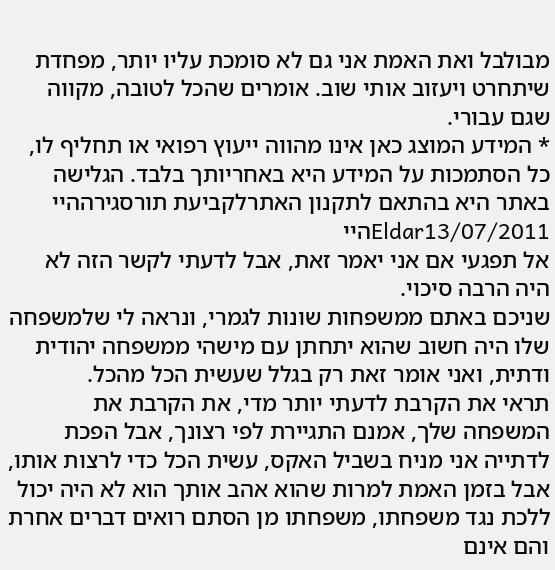מבולבל ואת האמת אני גם לא סומכת עליו יותר, מפחדת שיתחרט ויעזוב אותי שוב. אומרים שהכל לטובה, מקווה שגם עבורי.
* המידע המוצג כאן אינו מהווה ייעוץ רפואי או תחליף לו, כל הסתמכות על המידע היא באחריותך בלבד. הגלישה באתר היא בהתאם לתקנון האתרלקביעת תורסגירההיי
Eldar13/07/2011היי
אל תפגעי אם אני יאמר זאת, אבל לדעתי לקשר הזה לא היה הרבה סיכוי.
שניכם באתם ממשפחות שונות לגמרי, ונראה לי שלמשפחה שלו היה חשוב שהוא יתחתן עם מישהי ממשפחה יהודית ודתית, ואני אומר זאת רק בגלל שעשית הכל מהכל.
תראי את הקרבת לדעתי יותר מדי, את הקרבת את המשפחה שלך, אמנם התגיירת לפי רצונך, אבל הפכת לדתייה אני מניח בשביל האקס, עשית הכל כדי לרצות אותו, אבל בזמן האמת למרות שהוא אהב אותך הוא לא היה יכול ללכת נגד משפחתו, משפחתו מן הסתם רואים דברים אחרת והם אינם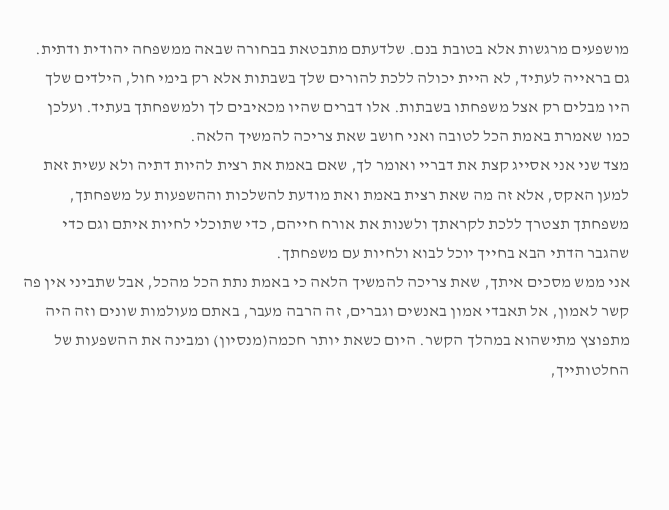מושפעים מרגשות אלא בטובת בנם. שלדעתם מתבטאת בבחורה שבאה ממשפחה יהודית ודתית.
גם בראייה לעתיד, לא היית יכולה ללכת להורים שלך בשבתות אלא רק בימי חול, הילדים שלך היו מבלים רק אצל משפחתו בשבתות. אלו דברים שהיו מכאיבים לך ולמשפחתך בעתיד. ועלכן כמו שאמרת באמת הכל לטובה ואני חושב שאת צריכה להמשיך הלאה.
מצד שני אני אסייג קצת את דבריי ואומר לך, שאם באמת את רצית להיות דתיה ולא עשית זאת למען האקס, אלא זה מה שאת רצית באמת ואת מודעת להשלכות וההשפעות על משפחתך, משפחתך תצטרך ללכת לקראתך ולשנות את אורח חייהם, כדי שתוכלי לחיות איתם וגם כדי שהגבר הדתי הבא בחייך יוכל לבוא ולחיות עם משפחתך.
אני ממש מסכים איתך, שאת צריכה להמשיך הלאה כי באמת נתת הכל מהכל, אבל שתביני אין פה קשר לאמון, אל תאבדי אמון באנשים וגברים, זה הרבה מעבר, באתם מעולמות שונים וזה היה מתפוצץ מתישהוא במהלך הקשר. היום כשאת יותר חכמה(מנסיון) ומבינה את ההשפעות של החלטותייך,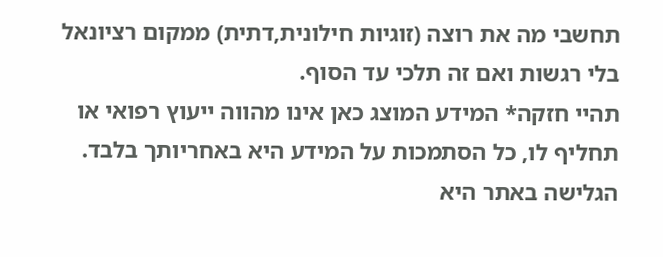תחשבי מה את רוצה (זוגיות חילונית,דתית) ממקום רציונאל בלי רגשות ואם זה תלכי עד הסוף.
תהיי חזקה* המידע המוצג כאן אינו מהווה ייעוץ רפואי או תחליף לו, כל הסתמכות על המידע היא באחריותך בלבד. הגלישה באתר היא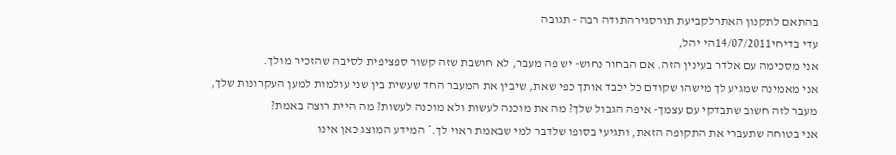בהתאם לתקנון האתרלקביעת תורסגירהתודה רבה - תגובה
עדי בדיחי14/07/2011הי יהל,
אני מסכימה עם אלדר בעינין הזה. אם הבחור נחוש- יש פה מעבר, לא חושבת שזה קשור ספציפית לסיבה שהזכיר מולך.
אני מאמינה שמגיע לך מישהו שקודם כל יכבד אותך כפי שאת, שיבין את המעבר החד שעשית בין שני עולמות למען העקרונות שלך, מעבר לזה חשוב שתבדקי עם עצמך- איפה הגבול שלך? מה את מוכנה לעשות ולא מוכנה לעשות? מה היית רוצה באמת?
אני בטוחה שתעברי את התקופה הזאת, ותגיעי בסופו שלדבר למי שבאמת ראוי לך.* המידע המוצג כאן אינו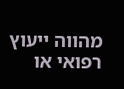מהווה ייעוץ רפואי או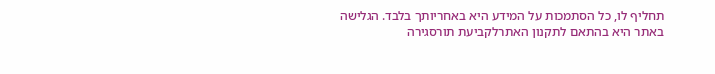תחליף לו, כל הסתמכות על המידע היא באחריותך בלבד. הגלישה באתר היא בהתאם לתקנון האתרלקביעת תורסגירה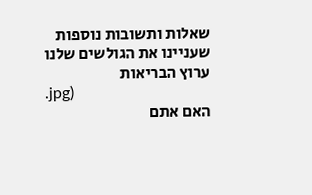שאלות ותשובות נוספות שעניינו את הגולשים שלנו
ערוץ הבריאות
.jpg)
האם אתם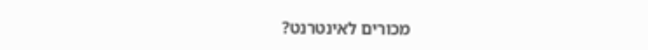מכורים לאינטרנט?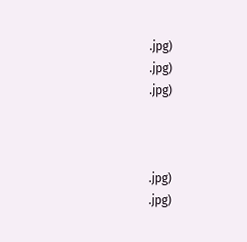.jpg)
.jpg)
.jpg)



.jpg)
.jpg)